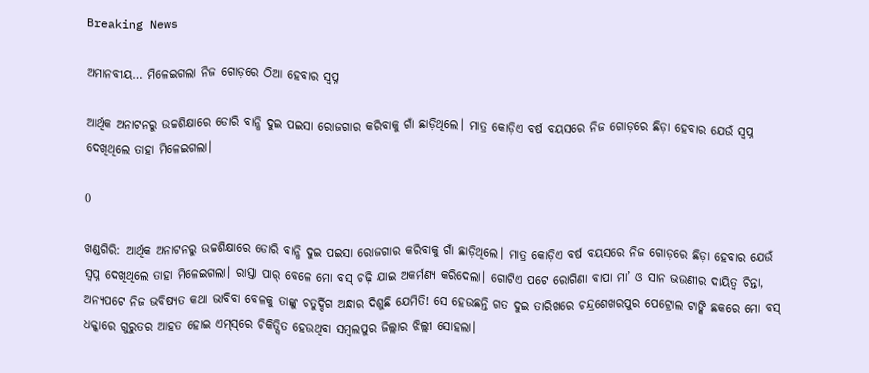Breaking News

ଅମାନବୀୟ… ମିଳେଇଗଲା ନିଜ ଗୋଡ଼ରେ ଠିଆ ହେବାର ସ୍ବପ୍ନ

ଆର୍ଥିକ ଅନାଟନରୁ ଉଚ୍ଚଶିକ୍ଷାରେ ଡୋରି ବାନ୍ଧି ଦୁଇ ପଇସା‌ ରୋଜଗାର କରିବାକୁ ଗାଁ ଛା‌ଡ଼ିଥିଲେ। ମାତ୍ର କୋଡ଼ିଏ ବର୍ଷ ବୟସରେ ନିଜ ଗୋଡ଼ରେ ଛିଡ଼ା ହେବାର ଯେଉଁ ସ୍ବପ୍ନ ଦେଖିଥିଲେ ତାହା ମିଳେଇଗଲା।

0

ଖଣ୍ଡଗିରି: ଆର୍ଥିକ ଅନାଟନରୁ ଉଚ୍ଚଶିକ୍ଷାରେ ଡୋରି ବାନ୍ଧି ଦୁଇ ପଇସା‌ ରୋଜଗାର କରିବାକୁ ଗାଁ ଛା‌ଡ଼ିଥିଲେ। ମାତ୍ର କୋଡ଼ିଏ ବର୍ଷ ବୟସରେ ନିଜ ଗୋଡ଼ରେ ଛିଡ଼ା ହେବାର ଯେଉଁ ସ୍ବପ୍ନ ଦେଖିଥିଲେ ତାହା ମିଳେଇଗଲା। ରାସ୍ତା ପାର୍‌ ବେଳେ ମୋ ବସ୍‌ ଚଢ଼ି ଯାଇ ଅକର୍ମଣ୍ୟ କରିଦେଲା। ‌ଗୋଟିଏ ପଟେ ରୋଗିଣା ବାପା ମା’ ଓ ସାନ ଭଉଣୀର ଦ‌ାୟିତ୍ବ ଚିନ୍ତା, ଅନ୍ୟପଟେ ନିଜ ଭବିଷ୍ୟତ କଥା ଭାବିବା ବେଳକୁ ତାଙ୍କୁ ଚତୁର୍ଦ୍ଦିଗ ଅନ୍ଧାର ଦିଶୁଛି ଯେମିତି! ସେ ହେଉଛନ୍ତି ଗତ ଦୁଇ ତାରିଖରେ ଚନ୍ଦ୍ରଶେଖରପୁର ପେଟ୍ରୋଲ ଟାଙ୍କି ଛକରେ ମୋ ବସ୍‌ ଧକ୍କାରେ ଗୁରୁତର ଆହତ ହୋଇ ଏମ୍‌ସ୍‌ରେ ଚିକିତ୍ସିତ ହେଉଥିବା ସମ୍ବଲପୁର ଜିଲ୍ଲାର ଝିଲ୍ଲୀ ସୋହଲା।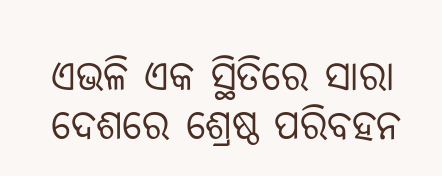ଏଭଳି ଏକ ସ୍ଥିତିରେ ସାରା ଦେଶରେ ଶ୍ରେଷ୍ଠ ପରିବହନ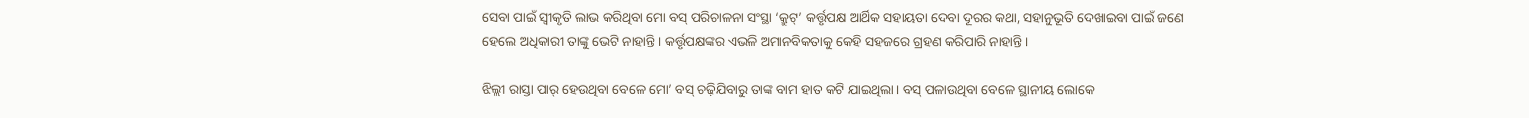ସେବା ପାଇଁ ସ୍ବୀକୃତି ଲାଭ କରିଥିବା ମୋ ବସ୍‌ ପରିଚାଳନା ସଂସ୍ଥା ‘କ୍ରୁଟ୍‌’ କର୍ତ୍ତୃପକ୍ଷ ଆର୍ଥିକ ସହାୟତା ଦେବା ଦୂରର କଥା, ସହାନୁଭୂତି ଦେଖାଇବା ପାଇଁ ଜଣେ ହେଲେ ଅଧିକାରୀ ତାଙ୍କୁ ଭେଟି ନାହାନ୍ତି। କର୍ତ୍ତୃପକ୍ଷଙ୍କର ଏଭଳି ଅମାନବିକତାକୁ କେହି ସହଜରେ ଗ୍ରହଣ କରିପାରି ନାହାନ୍ତି।

ଝିଲ୍ଲୀ ରାସ୍ତା ପାର୍‌ ହେଉଥିବା ବେଳେ ମୋ’ ବସ୍‌ ଚଢ଼ିଯିବାରୁ ତାଙ୍କ ବାମ ହାତ କଟି ଯାଇଥିଲା। ବସ୍‌ ପଳାଉଥିବା ବେଳେ ସ୍ଥାନୀୟ ଲୋକେ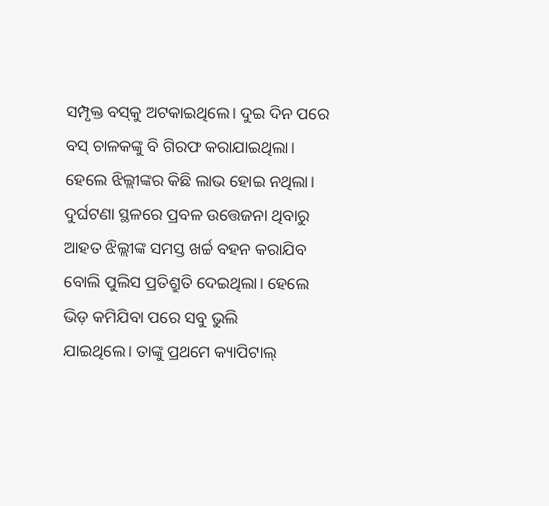ସମ୍ପୃକ୍ତ ବସ୍‌କୁ ଅଟକାଇଥିଲେ। ଦୁଇ ଦିନ ପରେ ବସ୍‌ ଚାଳକଙ୍କୁ ବି ଗିରଫ କରାଯାଇଥିଲା। ହେଲେ ଝିଲ୍ଲୀଙ୍କର କିଛି ଲାଭ ହୋଇ ନଥିଲା। ଦୁର୍ଘଟଣା ସ୍ଥଳରେ ପ୍ରବଳ ଉତ୍ତେଜନା ଥିବାରୁ ଆହତ ଝିଲ୍ଲୀଙ୍କ ସମସ୍ତ ଖର୍ଚ୍ଚ ବହନ କରାଯିବ ବୋଲି ପୁଲିସ ପ୍ରତିଶ୍ରୁତି ଦେଇଥିଲା। ହେଲେ ଭିଡ଼ କମିଯିବା ପରେ ସବୁ ଭୁଲି ଯାଇଥି‌ଲେ। ‌ତାଙ୍କୁ ପ୍ରଥମେ କ୍ୟାପିଟାଲ୍‌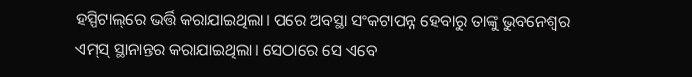ହସ୍ପିଟାଲ୍‌ରେ ଭର୍ତ୍ତି କରାଯାଇଥିଲା। ପରେ ଅବସ୍ଥା ସଂକଟାପନ୍ନ ହେବାରୁ ତାଙ୍କୁ ଭୁବନେଶ୍ବର ଏମ୍‌ସ୍‌ ସ୍ଥାନାନ୍ତର କରାଯାଇଥିଲା। ସେଠାରେ ସେ ଏବେ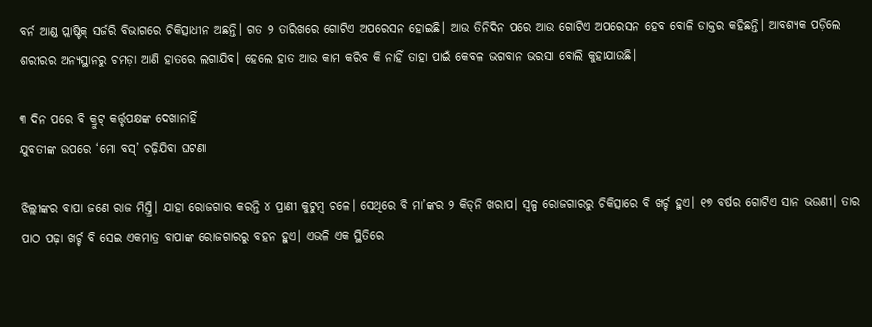ବର୍ନ ଆଣ୍ଡ ପ୍ଲାଷ୍ଟିକ୍‌ ସର୍ଜରି ବିଭାଗରେ ଚିକିତ୍ସାଧୀନ ଅଛନ୍ତି। ଗତ ୨ ତାରିଖରେ ଗୋଟିଏ ଅପରେସନ ହୋଇଛି। ଆଉ ତିନିଦିନ ପରେ ଆଉ ଗୋଟିଏ ଅପରେସନ ହେବ ବୋଳି ଡାକ୍ତର କହିଛନ୍ତି। ଆବଶ୍ୟକ ପଡ଼ିଲେ ଶରୀରର ଅନ୍ୟସ୍ଥାନରୁ ଚମଡ଼ା ଆଣି ହାତରେ ଲଗାଯିବ। ହେଲେ ହାତ ଆଉ କାମ କରିବ କି ନାହିଁ ତାହା ପାଇଁ କେବଳ ଭଗବାନ ଭରସା ବୋଲି କୁହାଯାଉଛି।

୩ ଦିନ ପରେ ବି କ୍ରୁଟ୍‌ କର୍ତ୍ତୃପକ୍ଷଙ୍କ ‌ଦେଖାନାହିଁ
ଯୁବତୀଙ୍କ ଉପରେ ‘ମୋ ବସ୍‌’ ଚଢ଼ିଯିବା ଘଟଣା

ଝିଲ୍ଲୀଙ୍କର ବାପା ଜଣେ ରାଜ ମିସ୍ତ୍ରି। ଯାହା ରୋଜଗାର କରନ୍ତି ୪ ପ୍ରାଣୀ କୁଟୁମ୍ବ ଚଳେ। ସେଥି‌ରେ ବି ମା’ଙ୍କର ୨ କିଡ୍‌ନି ଖରାପ। ସ୍ବଳ୍ପ ରୋଜଗାରରୁ ଚିକିତ୍ସାରେ ବି ଖର୍ଚ୍ଚ ହୁଏ। ୧୭ ବର୍ଷର ଗୋଟିଏ ସାନ ଭଉଣୀ। ତାର ପାଠ ପଢ଼ା ଖର୍ଚ୍ଚ ବି ସେଇ ଏକମାତ୍ର ବାପାଙ୍କ ରୋଜଗାରରୁ ବହନ ହୁଏ। ଏଭଳି ଏକ ସ୍ଥିତିରେ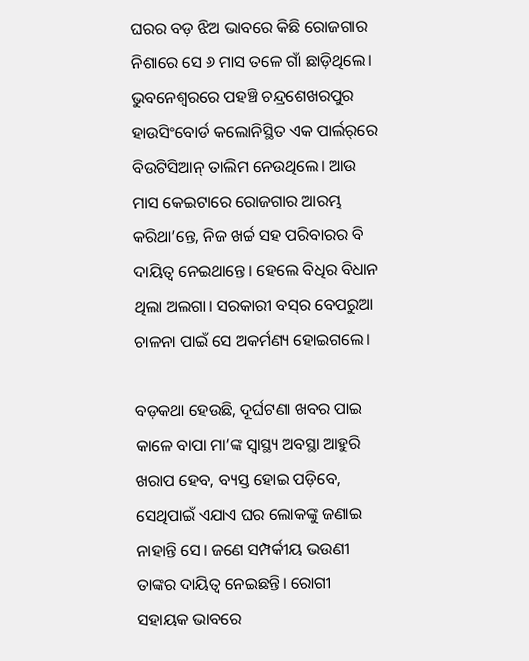ଘରର ବଡ଼ ଝିଅ ଭାବରେ କିଛି ରୋଜଗାର ନିଶାରେ ସେ ୬ ମାସ ତଳେ ଗାଁ ଛାଡ଼ିଥିଲେ। ଭୁବନେଶ୍ବରରେ ପହଞ୍ଚି ଚନ୍ଦ୍ରଶେଖରପୁର ହାଉସିଂବୋର୍ଡ କଲୋନିସ୍ଥିତ ଏକ ପାର୍ଲର୍‌ରେ ବିଉଟିସିଆନ୍‌ ତାଲିମ ନେଉଥିଲେ। ଆଉ ମାସ କେଇଟାରେ ରୋଜଗାର ଆରମ୍ଭ କରିଥା’ନ୍ତେ, ନିଜ ଖର୍ଚ୍ଚ ସହ ପରିବାରର ବି ଦାୟିତ୍ବ ନେଇଥାନ୍ତେ। ହେଲେ ବିଧିର ବିଧାନ ଥିଲା ଅଲଗା। ସରକାରୀ ବସ୍‌ର ବେପରୁଆ ଚାଳନା ପାଇଁ ସେ ଅକର୍ମଣ୍ୟ ହୋଇଗଲେ।

ବଡ଼କଥା ହେଉଛି, ଦୂର୍ଘଟଣା ଖବର ପାଇ କାଳେ ବାପା ମା’ଙ୍କ ସ୍ବାସ୍ଥ୍ୟ ଅବସ୍ଥା ଆହୁରି ଖରାପ ହେବ, ବ୍ୟସ୍ତ ହୋଇ ପଡ଼ିବେ, ସେଥିପାଇଁ ଏଯାଏ ଘର ଲୋକଙ୍କୁ ଜଣାଇ ନାହାନ୍ତି ସେ। ଜଣେ ସମ୍ପର୍କୀୟ ଭଉଣୀ ତାଙ୍କର ଦାୟିତ୍ବ ନେଇଛନ୍ତି। ରୋଗୀ ସହାୟକ ଭାବରେ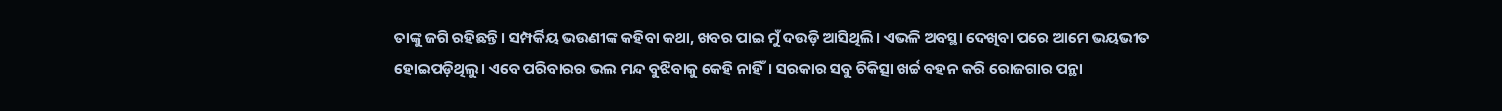ତାଙ୍କୁ ଜଗି ରହିଛନ୍ତି। ସମ୍ପର୍କିୟ ଭଉଣୀଙ୍କ କହିବା କଥା, ଖବର ପାଇ ମୁଁ ଦଉଡ଼ି ଆସିଥିଲି। ଏଭଳି ଅବସ୍ଥା ଦେଖିବା ପରେ ଆମେ ଭୟଭୀତ ହୋଇପଡ଼ିଥିଲୁ। ଏବେ ପରିବାରର ଭଲ ମନ୍ଦ ବୁଝିବାକୁ କେହି ନାହିଁ। ସରକାର ସବୁ ଚିକିତ୍ସା ଖର୍ଚ୍ଚ ବହନ କରି ରୋଜଗାର ପନ୍ଥା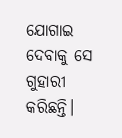ଯୋଗାଇ ଦେବାକୁ ସେ ଗୁହାରୀ କରିଛନ୍ତି।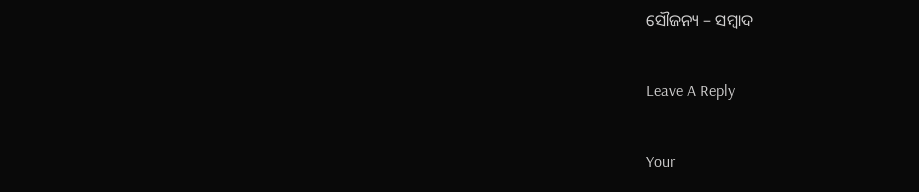ସୌଜନ୍ୟ – ସମ୍ବାଦ

Leave A Reply

Your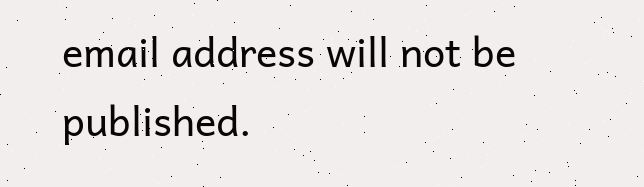email address will not be published.